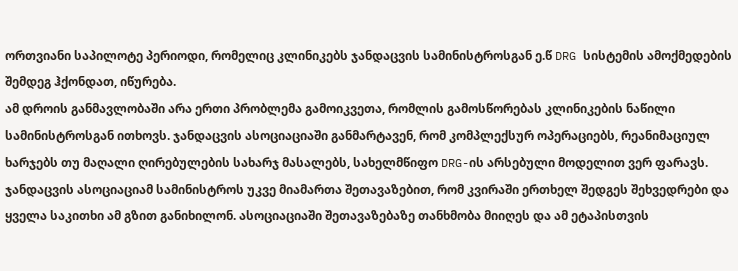ორთვიანი საპილოტე პერიოდი, რომელიც კლინიკებს ჯანდაცვის სამინისტროსგან ე.წ DRG სისტემის ამოქმედების შემდეგ ჰქონდათ, იწურება.
ამ დროის განმავლობაში არა ერთი პრობლემა გამოიკვეთა, რომლის გამოსწორებას კლინიკების ნაწილი სამინისტროსგან ითხოვს. ჯანდაცვის ასოციაციაში განმარტავენ, რომ კომპლექსურ ოპერაციებს, რეანიმაციულ ხარჯებს თუ მაღალი ღირებულების სახარჯ მასალებს, სახელმწიფო DRG-ის არსებული მოდელით ვერ ფარავს.
ჯანდაცვის ასოციაციამ სამინისტროს უკვე მიამართა შეთავაზებით, რომ კვირაში ერთხელ შედგეს შეხვედრები და ყველა საკითხი ამ გზით განიხილონ. ასოციაციაში შეთავაზებაზე თანხმობა მიიღეს და ამ ეტაპისთვის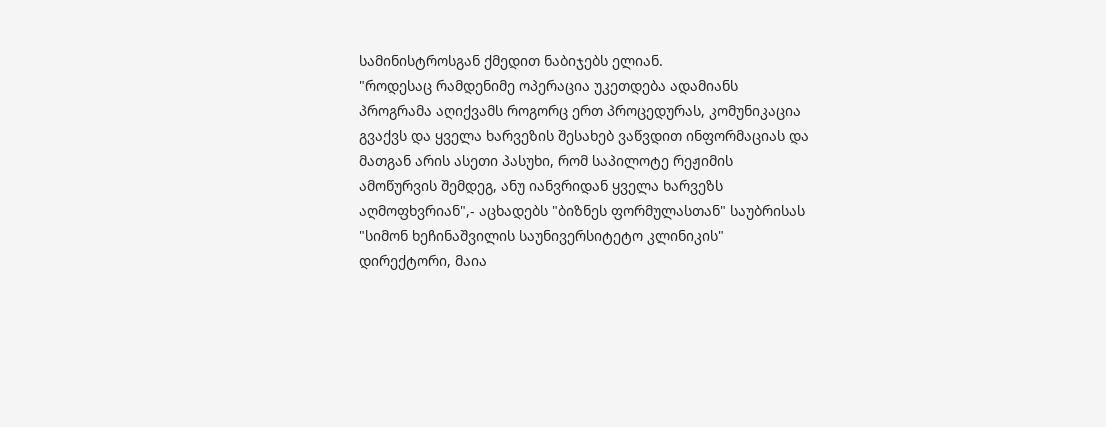სამინისტროსგან ქმედით ნაბიჯებს ელიან.
"როდესაც რამდენიმე ოპერაცია უკეთდება ადამიანს პროგრამა აღიქვამს როგორც ერთ პროცედურას, კომუნიკაცია გვაქვს და ყველა ხარვეზის შესახებ ვაწვდით ინფორმაციას და მათგან არის ასეთი პასუხი, რომ საპილოტე რეჟიმის ამოწურვის შემდეგ, ანუ იანვრიდან ყველა ხარვეზს აღმოფხვრიან",- აცხადებს "ბიზნეს ფორმულასთან" საუბრისას "სიმონ ხეჩინაშვილის საუნივერსიტეტო კლინიკის" დირექტორი, მაია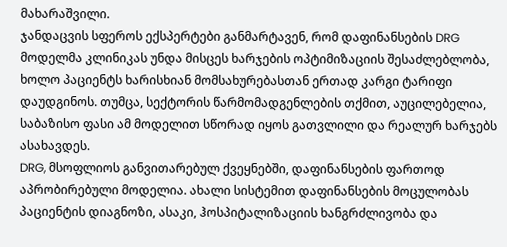მახარაშვილი.
ჯანდაცვის სფეროს ექსპერტები განმარტავენ, რომ დაფინანსების DRG მოდელმა კლინიკას უნდა მისცეს ხარჯების ოპტიმიზაციის შესაძლებლობა, ხოლო პაციენტს ხარისხიან მომსახურებასთან ერთად კარგი ტარიფი დაუდგინოს. თუმცა, სექტორის წარმომადგენლების თქმით, აუცილებელია, საბაზისო ფასი ამ მოდელით სწორად იყოს გათვლილი და რეალურ ხარჯებს ასახავდეს.
DRG, მსოფლიოს განვითარებულ ქვეყნებში, დაფინანსების ფართოდ აპრობირებული მოდელია. ახალი სისტემით დაფინანსების მოცულობას პაციენტის დიაგნოზი, ასაკი, ჰოსპიტალიზაციის ხანგრძლივობა და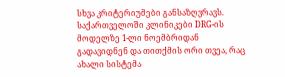სხვა კრიტერიუმები განსაზღვრავს. საქართველოში კლინიკები DRG-ის მოდელზე 1-ლი ნოემბრიდან გადავიდნენ და თითქმის ორი თვეა, რაც ახალი სისტემა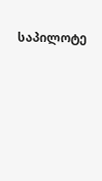საპილოტე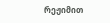რეჟიმით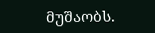მუშაობს.